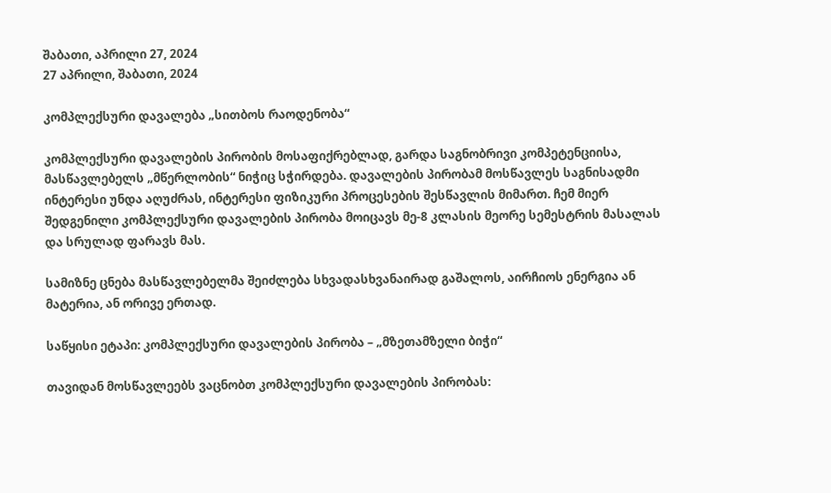შაბათი, აპრილი 27, 2024
27 აპრილი, შაბათი, 2024

კომპლექსური დავალება „სითბოს რაოდენობა“

კომპლექსური დავალების პირობის მოსაფიქრებლად, გარდა საგნობრივი კომპეტენციისა, მასწავლებელს „მწერლობის“ ნიჭიც სჭირდება. დავალების პირობამ მოსწავლეს საგნისადმი ინტერესი უნდა აღუძრას, ინტერესი ფიზიკური პროცესების შესწავლის მიმართ. ჩემ მიერ შედგენილი კომპლექსური დავალების პირობა მოიცავს მე-8 კლასის მეორე სემესტრის მასალას და სრულად ფარავს მას.

სამიზნე ცნება მასწავლებელმა შეიძლება სხვადასხვანაირად გაშალოს, აირჩიოს ენერგია ან მატერია, ან ორივე ერთად.

საწყისი ეტაპი: კომპლექსური დავალების პირობა – „მზეთამზელი ბიჭი“

თავიდან მოსწავლეებს ვაცნობთ კომპლექსური დავალების პირობას: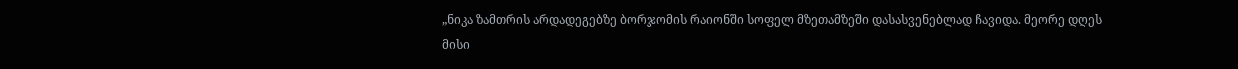„ნიკა ზამთრის არდადეგებზე ბორჯომის რაიონში სოფელ მზეთამზეში დასასვენებლად ჩავიდა. მეორე დღეს მისი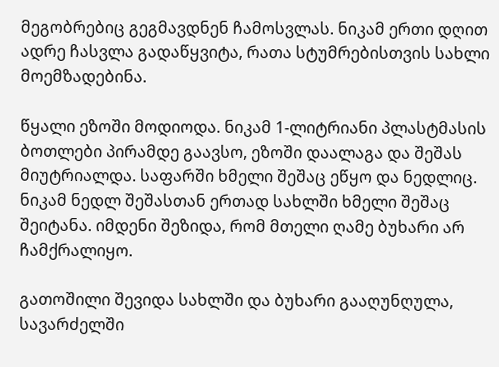მეგობრებიც გეგმავდნენ ჩამოსვლას. ნიკამ ერთი დღით ადრე ჩასვლა გადაწყვიტა, რათა სტუმრებისთვის სახლი მოემზადებინა.

წყალი ეზოში მოდიოდა. ნიკამ 1-ლიტრიანი პლასტმასის ბოთლები პირამდე გაავსო, ეზოში დაალაგა და შეშას მიუტრიალდა. საფარში ხმელი შეშაც ეწყო და ნედლიც. ნიკამ ნედლ შეშასთან ერთად სახლში ხმელი შეშაც შეიტანა. იმდენი შეზიდა, რომ მთელი ღამე ბუხარი არ ჩამქრალიყო.

გათოშილი შევიდა სახლში და ბუხარი გააღუნღულა, სავარძელში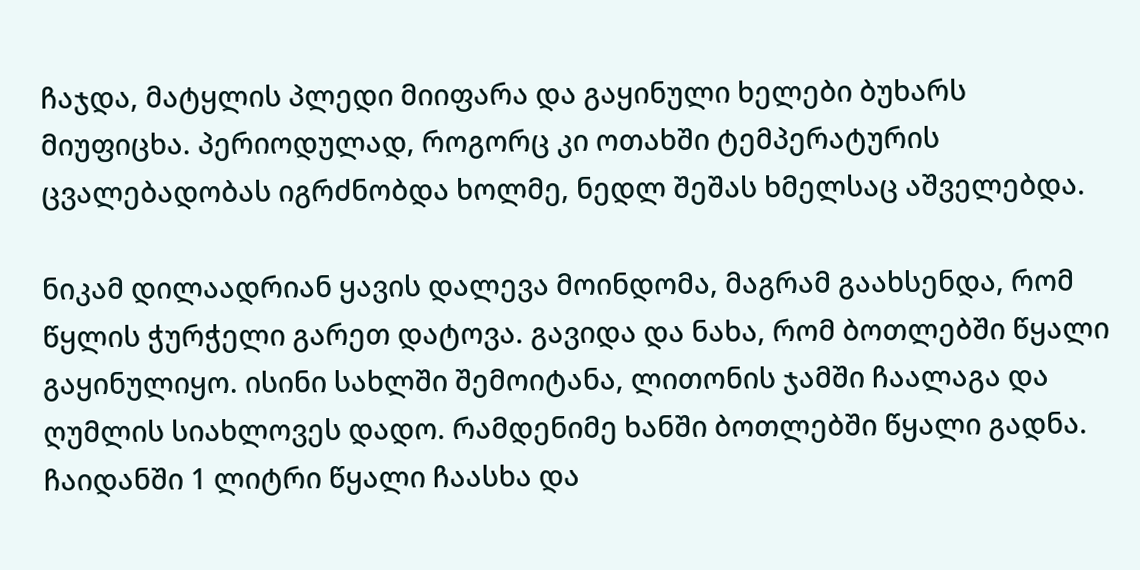ჩაჯდა, მატყლის პლედი მიიფარა და გაყინული ხელები ბუხარს მიუფიცხა. პერიოდულად, როგორც კი ოთახში ტემპერატურის ცვალებადობას იგრძნობდა ხოლმე, ნედლ შეშას ხმელსაც აშველებდა.

ნიკამ დილაადრიან ყავის დალევა მოინდომა, მაგრამ გაახსენდა, რომ წყლის ჭურჭელი გარეთ დატოვა. გავიდა და ნახა, რომ ბოთლებში წყალი გაყინულიყო. ისინი სახლში შემოიტანა, ლითონის ჯამში ჩაალაგა და ღუმლის სიახლოვეს დადო. რამდენიმე ხანში ბოთლებში წყალი გადნა. ჩაიდანში 1 ლიტრი წყალი ჩაასხა და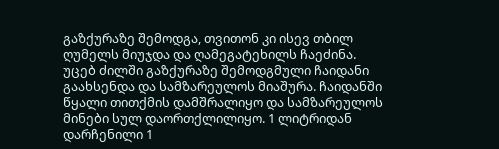გაზქურაზე შემოდგა, თვითონ კი ისევ თბილ ღუმელს მიუჯდა და ღამეგატეხილს ჩაეძინა. უცებ ძილში გაზქურაზე შემოდგმული ჩაიდანი გაახსენდა და სამზარეულოს მიაშურა. ჩაიდანში წყალი თითქმის დამშრალიყო და სამზარეულოს მინები სულ დაორთქლილიყო. 1 ლიტრიდან დარჩენილი 1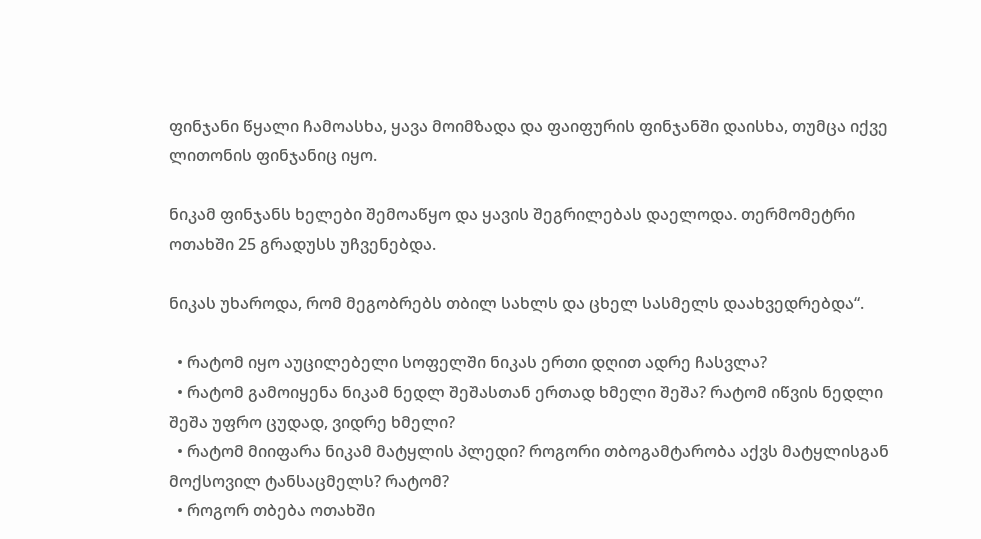ფინჯანი წყალი ჩამოასხა, ყავა მოიმზადა და ფაიფურის ფინჯანში დაისხა, თუმცა იქვე ლითონის ფინჯანიც იყო.

ნიკამ ფინჯანს ხელები შემოაწყო და ყავის შეგრილებას დაელოდა. თერმომეტრი ოთახში 25 გრადუსს უჩვენებდა.

ნიკას უხაროდა, რომ მეგობრებს თბილ სახლს და ცხელ სასმელს დაახვედრებდა“.

  • რატომ იყო აუცილებელი სოფელში ნიკას ერთი დღით ადრე ჩასვლა?
  • რატომ გამოიყენა ნიკამ ნედლ შეშასთან ერთად ხმელი შეშა? რატომ იწვის ნედლი შეშა უფრო ცუდად, ვიდრე ხმელი?
  • რატომ მიიფარა ნიკამ მატყლის პლედი? როგორი თბოგამტარობა აქვს მატყლისგან მოქსოვილ ტანსაცმელს? რატომ?
  • როგორ თბება ოთახში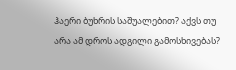ჰაერი ბუხრის საშუალებით? აქვს თუ არა ამ დროს ადგილი გამოსხივებას?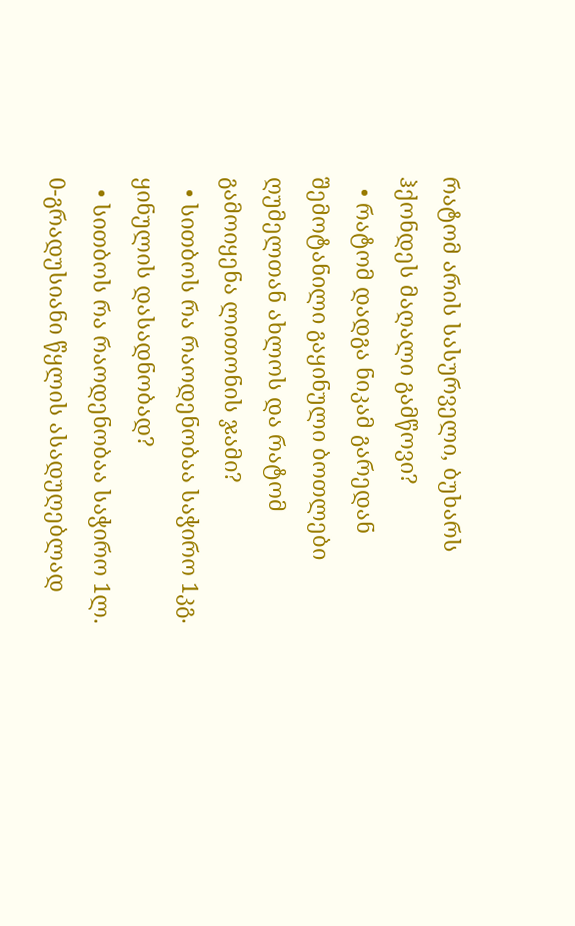რატომ არის სასურველი, ბუხარს ჰქონდეს მაღალი გამწოვი?
  • რატომ დადგა ნიკამ გარედან შემოტანილი გაყინული ბოთლები ღუმელთან ახლოს და რატომ გამოიყენა ლითონის ჯამი?
  • სითბოს რა რაოდენობაა საჭირო 1კგ. ყინულის დასადნობად?
  • სითბოს რა რაოდენობაა საჭირო 1ლ. 0-გრადუსიანი წყლის ასადუღებლად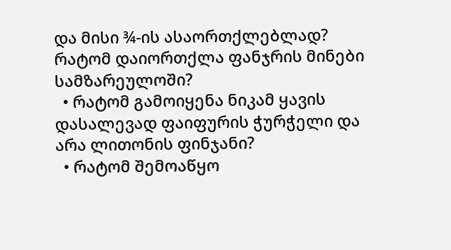და მისი ¾-ის ასაორთქლებლად? რატომ დაიორთქლა ფანჯრის მინები სამზარეულოში?
  • რატომ გამოიყენა ნიკამ ყავის დასალევად ფაიფურის ჭურჭელი და არა ლითონის ფინჯანი?
  • რატომ შემოაწყო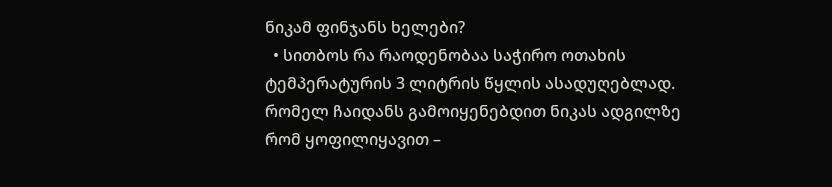ნიკამ ფინჯანს ხელები?
  • სითბოს რა რაოდენობაა საჭირო ოთახის ტემპერატურის 3 ლიტრის წყლის ასადუღებლად. რომელ ჩაიდანს გამოიყენებდით ნიკას ადგილზე რომ ყოფილიყავით –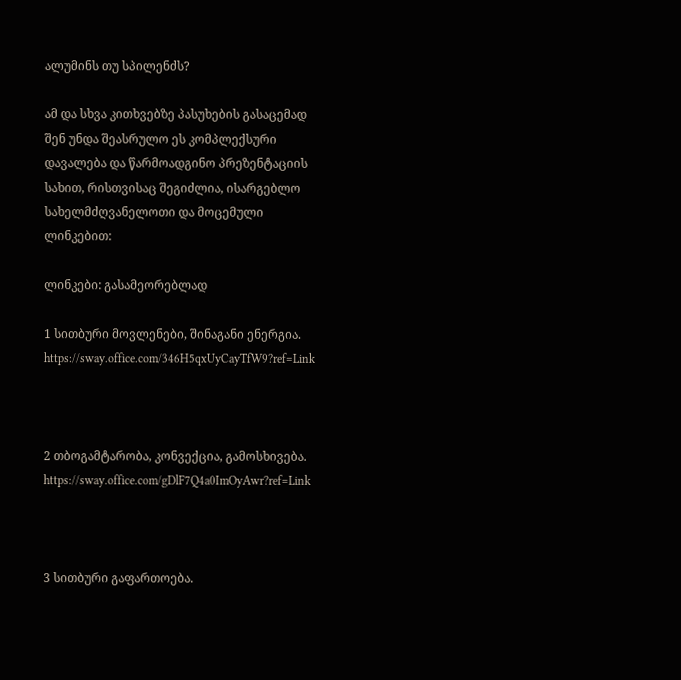ალუმინს თუ სპილენძს?

ამ და სხვა კითხვებზე პასუხების გასაცემად შენ უნდა შეასრულო ეს კომპლექსური დავალება და წარმოადგინო პრეზენტაციის სახით, რისთვისაც შეგიძლია, ისარგებლო სახელმძღვანელოთი და მოცემული ლინკებით:

ლინკები: გასამეორებლად

1 სითბური მოვლენები, შინაგანი ენერგია. https://sway.office.com/346H5qxUyCayTfW9?ref=Link



2 თბოგამტარობა, კონვექცია, გამოსხივება. https://sway.office.com/gDlF7Q4a0ImOyAwr?ref=Link



3 სითბური გაფართოება.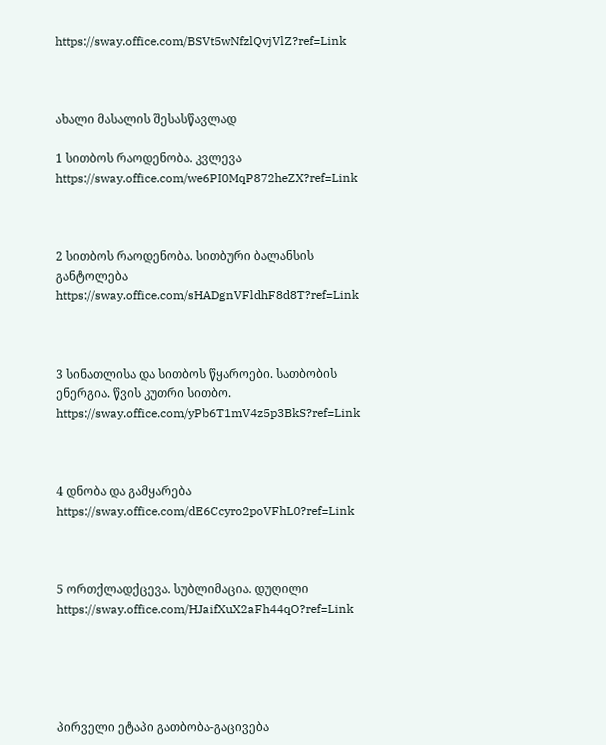https://sway.office.com/BSVt5wNfzlQvjVlZ?ref=Link



ახალი მასალის შესასწავლად

1 სითბოს რაოდენობა. კვლევა https://sway.office.com/we6PI0MqP872heZX?ref=Link



2 სითბოს რაოდენობა. სითბური ბალანსის განტოლება https://sway.office.com/sHADgnVFldhF8d8T?ref=Link



3 სინათლისა და სითბოს წყაროები. სათბობის ენერგია. წვის კუთრი სითბო. https://sway.office.com/yPb6T1mV4z5p3BkS?ref=Link



4 დნობა და გამყარება https://sway.office.com/dE6Ccyro2poVFhL0?ref=Link



5 ორთქლადქცევა. სუბლიმაცია. დუღილი https://sway.office.com/HJaifXuX2aFh44qO?ref=Link





პირველი ეტაპი გათბობა-გაცივება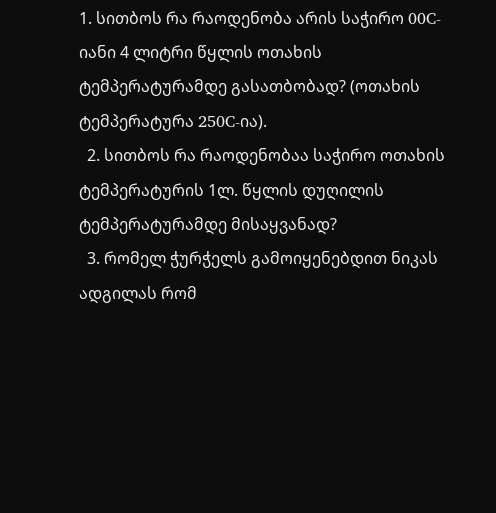1. სითბოს რა რაოდენობა არის საჭირო 00C-იანი 4 ლიტრი წყლის ოთახის ტემპერატურამდე გასათბობად? (ოთახის ტემპერატურა 250C-ია).
  2. სითბოს რა რაოდენობაა საჭირო ოთახის ტემპერატურის 1ლ. წყლის დუღილის ტემპერატურამდე მისაყვანად?
  3. რომელ ჭურჭელს გამოიყენებდით ნიკას ადგილას რომ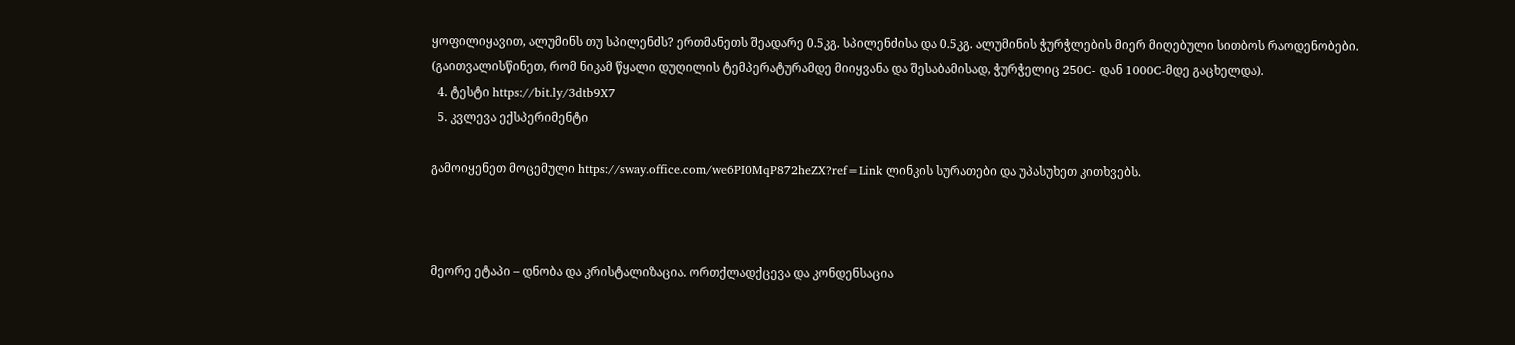ყოფილიყავით, ალუმინს თუ სპილენძს? ერთმანეთს შეადარე 0.5კგ. სპილენძისა და 0.5კგ. ალუმინის ჭურჭლების მიერ მიღებული სითბოს რაოდენობები. (გაითვალისწინეთ, რომ ნიკამ წყალი დუღილის ტემპერატურამდე მიიყვანა და შესაბამისად, ჭურჭელიც 250C- დან 1000C-მდე გაცხელდა).
  4. ტესტი https://bit.ly/3dtb9X7
  5. კვლევა ექსპერიმენტი

გამოიყენეთ მოცემული https://sway.office.com/we6PI0MqP872heZX?ref=Link ლინკის სურათები და უპასუხეთ კითხვებს.



მეორე ეტაპი – დნობა და კრისტალიზაცია. ორთქლადქცევა და კონდენსაცია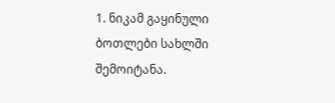1. ნიკამ გაყინული ბოთლები სახლში შემოიტანა.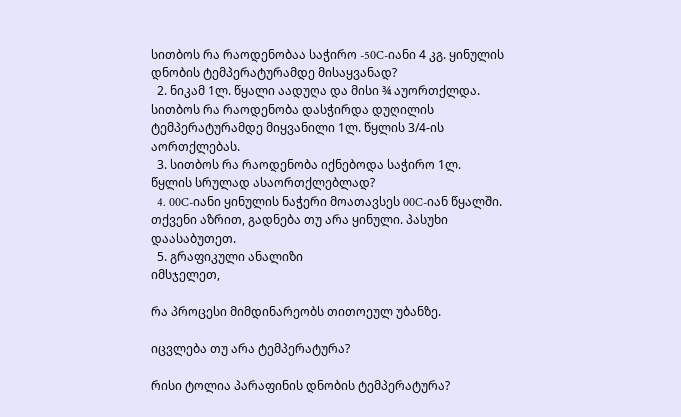სითბოს რა რაოდენობაა საჭირო -50C-იანი 4 კგ. ყინულის დნობის ტემპერატურამდე მისაყვანად?
  2. ნიკამ 1ლ. წყალი აადუღა და მისი ¾ აუორთქლდა. სითბოს რა რაოდენობა დასჭირდა დუღილის ტემპერატურამდე მიყვანილი 1ლ. წყლის 3/4-ის აორთქლებას.
  3. სითბოს რა რაოდენობა იქნებოდა საჭირო 1ლ. წყლის სრულად ასაორთქლებლად?
  4. 00C-იანი ყინულის ნაჭერი მოათავსეს 00C-იან წყალში. თქვენი აზრით, გადნება თუ არა ყინული. პასუხი დაასაბუთეთ.
  5. გრაფიკული ანალიზი
იმსჯელეთ,

რა პროცესი მიმდინარეობს თითოეულ უბანზე.

იცვლება თუ არა ტემპერატურა?

რისი ტოლია პარაფინის დნობის ტემპერატურა?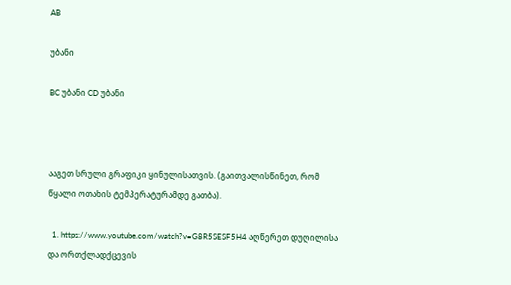AB

უბანი

BC უბანი CD უბანი



ააგეთ სრული გრაფიკი ყინულისათვის. (გაითვალისწინეთ, რომ წყალი ოთახის ტემპერატურამდე გათბა).

  1. https://www.youtube.com/watch?v=G8R5SESF5H4 აღწერეთ დუღილისა და ორთქლადქცევის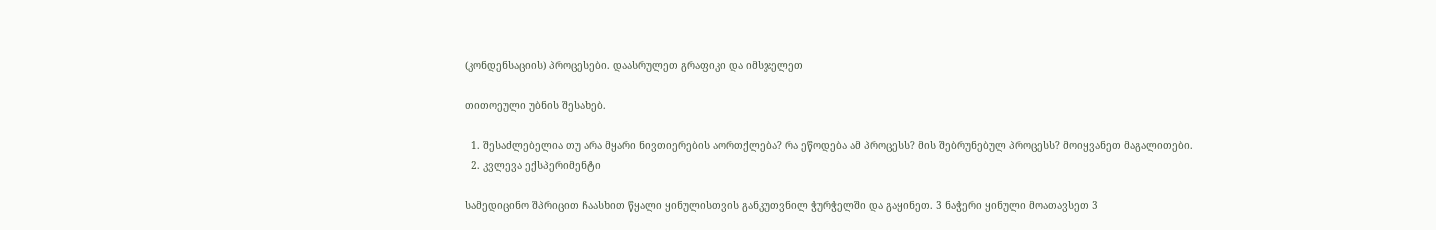(კონდენსაციის) პროცესები. დაასრულეთ გრაფიკი და იმსჯელეთ

თითოეული უბნის შესახებ.

  1. შესაძლებელია თუ არა მყარი ნივთიერების აორთქლება? რა ეწოდება ამ პროცესს? მის შებრუნებულ პროცესს? მოიყვანეთ მაგალითები.
  2. კვლევა ექსპერიმენტი

სამედიცინო შპრიცით ჩაასხით წყალი ყინულისთვის განკუთვნილ ჭურჭელში და გაყინეთ. 3 ნაჭერი ყინული მოათავსეთ 3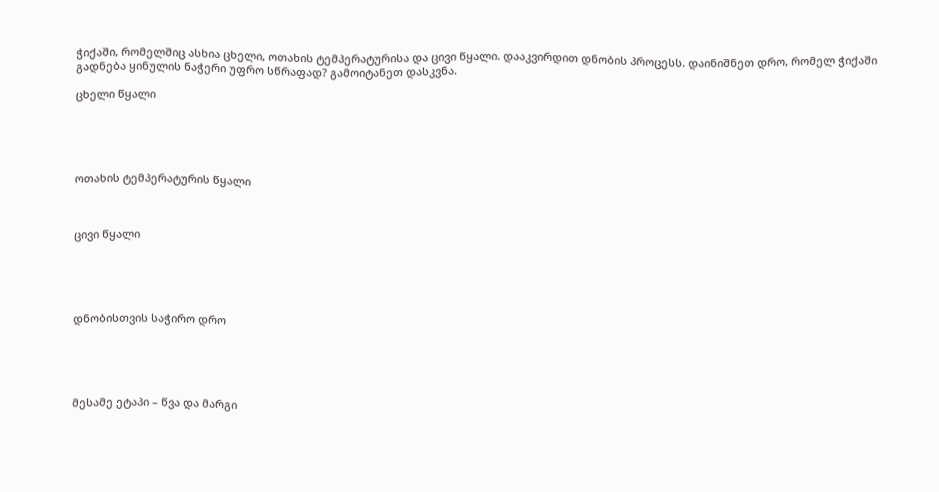ჭიქაში, რომელშიც ასხია ცხელი, ოთახის ტემპერატურისა და ცივი წყალი. დააკვირდით დნობის პროცესს. დაინიშნეთ დრო, რომელ ჭიქაში გადნება ყინულის ნაჭერი უფრო სწრაფად? გამოიტანეთ დასკვნა.

ცხელი წყალი





ოთახის ტემპერატურის წყალი



ცივი წყალი





დნობისთვის საჭირო დრო





მესამე ეტაპი – წვა და მარგი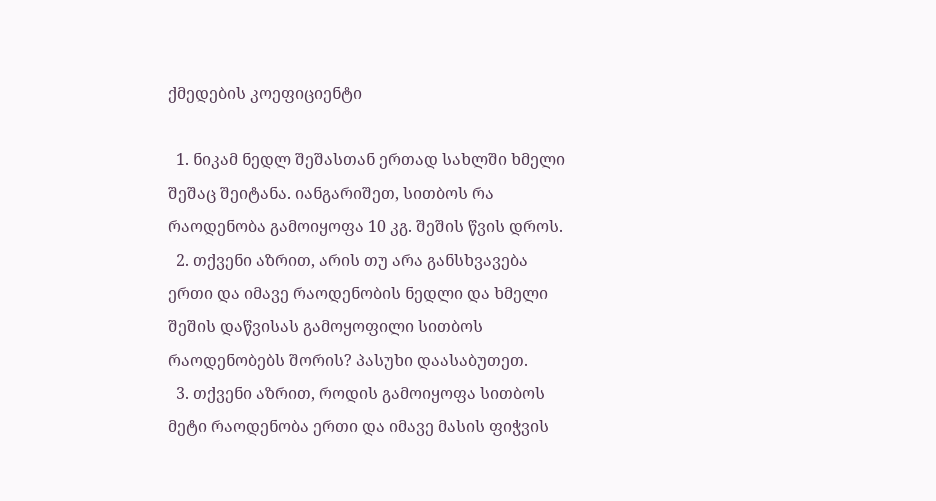ქმედების კოეფიციენტი

  1. ნიკამ ნედლ შეშასთან ერთად სახლში ხმელი შეშაც შეიტანა. იანგარიშეთ, სითბოს რა რაოდენობა გამოიყოფა 10 კგ. შეშის წვის დროს.
  2. თქვენი აზრით, არის თუ არა განსხვავება ერთი და იმავე რაოდენობის ნედლი და ხმელი შეშის დაწვისას გამოყოფილი სითბოს რაოდენობებს შორის? პასუხი დაასაბუთეთ.
  3. თქვენი აზრით, როდის გამოიყოფა სითბოს მეტი რაოდენობა ერთი და იმავე მასის ფიჭვის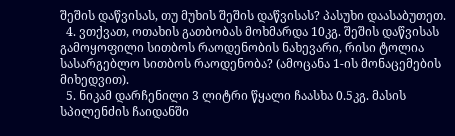შეშის დაწვისას, თუ მუხის შეშის დაწვისას? პასუხი დაასაბუთეთ.
  4. ვთქვათ, ოთახის გათბობას მოხმარდა 10კგ. შეშის დაწვისას გამოყოფილი სითბოს რაოდენობის ნახევარი, რისი ტოლია სასარგებლო სითბოს რაოდენობა? (ამოცანა 1-ის მონაცემების მიხედვით).
  5. ნიკამ დარჩენილი 3 ლიტრი წყალი ჩაასხა 0.5კგ. მასის სპილენძის ჩაიდანში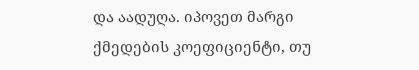და აადუღა. იპოვეთ მარგი ქმედების კოეფიციენტი, თუ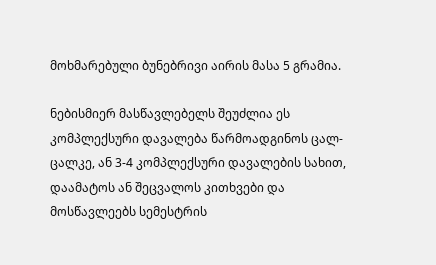მოხმარებული ბუნებრივი აირის მასა 5 გრამია.

ნებისმიერ მასწავლებელს შეუძლია ეს კომპლექსური დავალება წარმოადგინოს ცალ-ცალკე, ან 3-4 კომპლექსური დავალების სახით, დაამატოს ან შეცვალოს კითხვები და მოსწავლეებს სემესტრის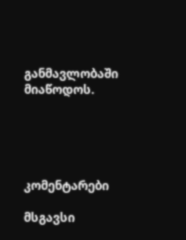განმავლობაში მიაწოდოს.





კომენტარები

მსგავსი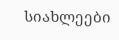სიახლეები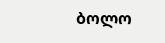ბოლო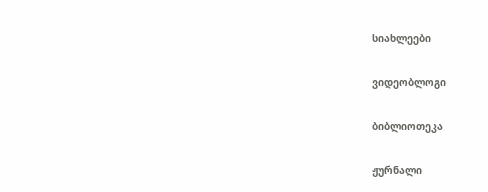სიახლეები

ვიდეობლოგი

ბიბლიოთეკა

ჟურნალი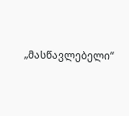„მასწავლებელი“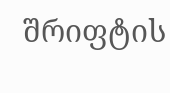შრიფტის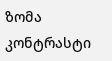ზომა
კონტრასტი